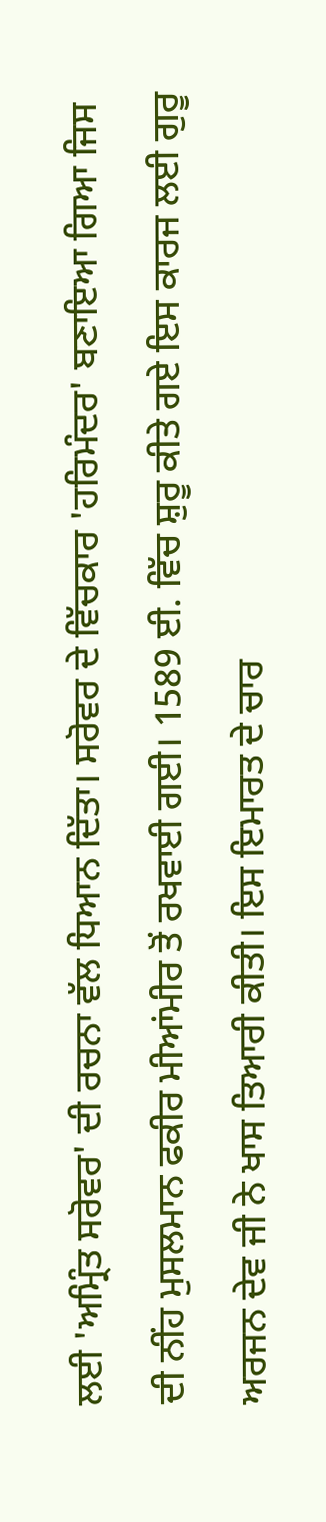ਲਈ 'ਅਮ੍ਰਿੰਤ ਸਰੋਵਰ' ਦੀ ਰਚਨਾ ਵੱਲ ਧਿਆਨ ਦਿੱਤਾ। ਸਰੋਵਰ ਦੇ ਵਿੱਚਕਾਰ 'ਹਰਿਮੰਦਰ' ਬਣਾਇਆ ਗਿਆ ਜਿਸ ਦੀ ਨੀਂਹ ਮੁਸਲਮਾਨ ਫਕੀਰ ਮੀਆਂਮੀਰ ਤੋਂ ਰਖਵਾਈ ਗਈ। 1589 ਈ. ਵਿੱਚ ਸ਼ੁਰੂ ਕੀਤੇ ਗਏ ਇਸ ਕਾਰਜ ਲਈ ਗੁਰੂ ਅਰਜਨ ਦੇਵ ਜੀ ਨੇ ਖਾਸ ਤਿਆਰੀ ਕੀਤੀ। ਇਸ ਇਮਾਰਤ ਦੇ ਚਾਰ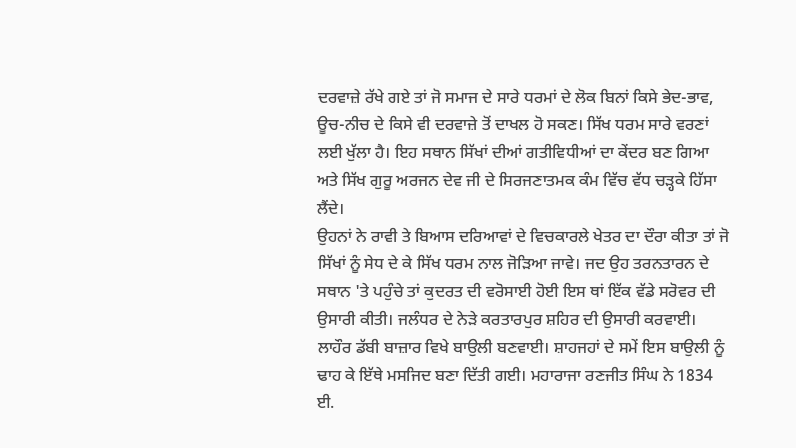ਦਰਵਾਜ਼ੇ ਰੱਖੇ ਗਏ ਤਾਂ ਜੋ ਸਮਾਜ ਦੇ ਸਾਰੇ ਧਰਮਾਂ ਦੇ ਲੋਕ ਬਿਨਾਂ ਕਿਸੇ ਭੇਦ-ਭਾਵ, ਊਚ-ਨੀਚ ਦੇ ਕਿਸੇ ਵੀ ਦਰਵਾਜ਼ੇ ਤੋਂ ਦਾਖਲ ਹੋ ਸਕਣ। ਸਿੱਖ ਧਰਮ ਸਾਰੇ ਵਰਣਾਂ ਲਈ ਖੁੱਲਾ ਹੈ। ਇਹ ਸਥਾਨ ਸਿੱਖਾਂ ਦੀਆਂ ਗਤੀਵਿਧੀਆਂ ਦਾ ਕੇਂਦਰ ਬਣ ਗਿਆ ਅਤੇ ਸਿੱਖ ਗੁਰੂ ਅਰਜਨ ਦੇਵ ਜੀ ਦੇ ਸਿਰਜਣਾਤਮਕ ਕੰਮ ਵਿੱਚ ਵੱਧ ਚੜ੍ਹਕੇ ਹਿੱਸਾ ਲੈਂਦੇ।
ਉਹਨਾਂ ਨੇ ਰਾਵੀ ਤੇ ਬਿਆਸ ਦਰਿਆਵਾਂ ਦੇ ਵਿਚਕਾਰਲੇ ਖੇਤਰ ਦਾ ਦੌਰਾ ਕੀਤਾ ਤਾਂ ਜੋ ਸਿੱਖਾਂ ਨੂੰ ਸੇਧ ਦੇ ਕੇ ਸਿੱਖ ਧਰਮ ਨਾਲ ਜੋੜਿਆ ਜਾਵੇ। ਜਦ ਉਹ ਤਰਨਤਾਰਨ ਦੇ ਸਥਾਨ 'ਤੇ ਪਹੁੰਚੇ ਤਾਂ ਕੁਦਰਤ ਦੀ ਵਰੋਸਾਈ ਹੋਈ ਇਸ ਥਾਂ ਇੱਕ ਵੱਡੇ ਸਰੋਵਰ ਦੀ ਉਸਾਰੀ ਕੀਤੀ। ਜਲੰਧਰ ਦੇ ਨੇੜੇ ਕਰਤਾਰਪੁਰ ਸ਼ਹਿਰ ਦੀ ਉਸਾਰੀ ਕਰਵਾਈ। ਲਾਹੌਰ ਡੱਬੀ ਬਾਜ਼ਾਰ ਵਿਖੇ ਬਾਉਲੀ ਬਣਵਾਈ। ਸ਼ਾਹਜਹਾਂ ਦੇ ਸਮੇਂ ਇਸ ਬਾਉਲੀ ਨੂੰ ਢਾਹ ਕੇ ਇੱਥੇ ਮਸਜਿਦ ਬਣਾ ਦਿੱਤੀ ਗਈ। ਮਹਾਰਾਜਾ ਰਣਜੀਤ ਸਿੰਘ ਨੇ 1834 ਈ.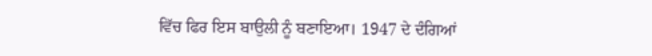ਵਿੱਚ ਫਿਰ ਇਸ ਬਾਉਲੀ ਨੂੰ ਬਣਾਇਆ। 1947 ਦੇ ਦੰਗਿਆਂ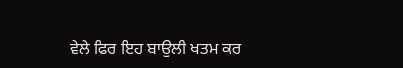ਵੇਲੇ ਫਿਰ ਇਹ ਬਾਉਲੀ ਖਤਮ ਕਰ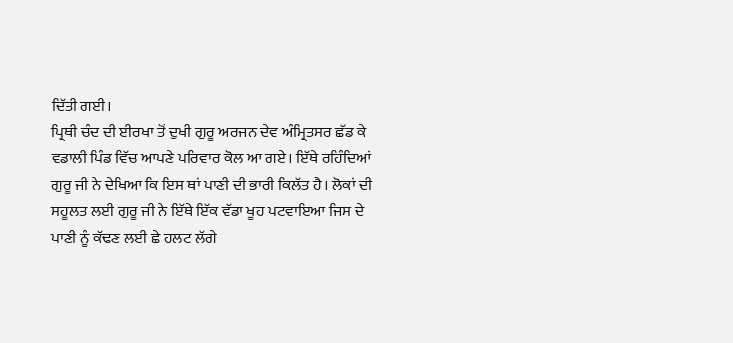ਦਿੱਤੀ ਗਈ।
ਪ੍ਰਿਥੀ ਚੰਦ ਦੀ ਈਰਖਾ ਤੋਂ ਦੁਖੀ ਗੁਰੂ ਅਰਜਨ ਦੇਵ ਅੰਮ੍ਰਿਤਸਰ ਛੱਡ ਕੇ ਵਡਾਲੀ ਪਿੰਡ ਵਿੱਚ ਆਪਣੇ ਪਰਿਵਾਰ ਕੋਲ ਆ ਗਏ। ਇੱਥੇ ਰਹਿੰਦਿਆਂ ਗੁਰੂ ਜੀ ਨੇ ਦੇਖਿਆ ਕਿ ਇਸ ਥਾਂ ਪਾਣੀ ਦੀ ਭਾਰੀ ਕਿਲੱਤ ਹੈ। ਲੋਕਾਂ ਦੀ ਸਹੂਲਤ ਲਈ ਗੁਰੂ ਜੀ ਨੇ ਇੱਥੇ ਇੱਕ ਵੱਡਾ ਖੂਹ ਪਟਵਾਇਆ ਜਿਸ ਦੇ ਪਾਣੀ ਨੂੰ ਕੱਢਣ ਲਈ ਛੇ ਹਲਟ ਲੱਗੇ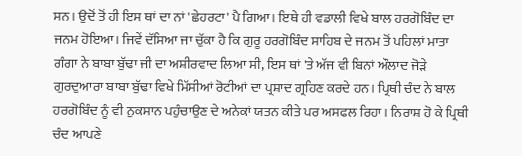ਸਨ। ਉਦੋਂ ਤੋਂ ਹੀ ਇਸ ਥਾਂ ਦਾ ਨਾਂ 'ਛੇਹਰਟਾ' ਪੈ ਗਿਆ। ਇਥੇ ਹੀ ਵਡਾਲੀ ਵਿਖੇ ਬਾਲ ਹਰਗੋਬਿੰਦ ਦਾ ਜਨਮ ਹੋਇਆ। ਜਿਵੇਂ ਦੱਸਿਆ ਜਾ ਚੁੱਕਾ ਹੈ ਕਿ ਗੁਰੂ ਹਰਗੋਬਿੰਦ ਸਾਹਿਬ ਦੇ ਜਨਮ ਤੋਂ ਪਹਿਲਾਂ ਮਾਤਾ ਗੰਗਾ ਨੇ ਬਾਬਾ ਬੁੱਢਾ ਜੀ ਦਾ ਅਸ਼ੀਰਵਾਦ ਲਿਆ ਸੀ, ਇਸ ਥਾਂ 'ਤੇ ਅੱਜ ਵੀ ਬਿਨਾਂ ਔਲਾਦ ਜੋੜੇ ਗੁਰਦੁਆਰਾ ਬਾਬਾ ਬੁੱਢਾ ਵਿਖੇ ਮਿੱਸੀਆਂ ਰੋਟੀਆਂ ਦਾ ਪ੍ਰਸ਼ਾਦ ਗ੍ਰਹਿਣ ਕਰਦੇ ਹਨ। ਪ੍ਰਿਥੀ ਚੰਦ ਨੇ ਬਾਲ ਹਰਗੋਬਿੰਦ ਨੂੰ ਵੀ ਨੁਕਸਾਨ ਪਹੁੰਚਾਉਣ ਦੇ ਅਨੇਕਾਂ ਯਤਨ ਕੀਤੇ ਪਰ ਅਸਫਲ ਰਿਹਾ। ਨਿਰਾਸ਼ ਹੋ ਕੇ ਪ੍ਰਿਥੀ ਚੰਦ ਆਪਣੇ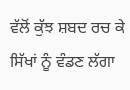ਵੱਲੋਂ ਕੁੱਝ ਸ਼ਬਦ ਰਚ ਕੇ ਸਿੱਖਾਂ ਨੂੰ ਵੰਡਣ ਲੱਗਾ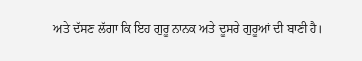ਅਤੇ ਦੱਸਣ ਲੱਗਾ ਕਿ ਇਹ ਗੁਰੂ ਨਾਨਕ ਅਤੇ ਦੂਸਰੇ ਗੁਰੂਆਂ ਦੀ ਬਾਣੀ ਹੈ।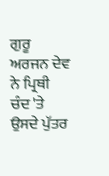ਗੁਰੂ ਅਰਜਨ ਦੇਵ ਨੇ ਪ੍ਰਿਥੀ ਚੰਦ 'ਤੇ ਉਸਦੇ ਪੁੱਤਰ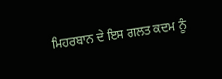ਮਿਹਰਬਾਨ ਦੇ ਇਸ ਗਲਤ ਕਦਮ ਨੂੰ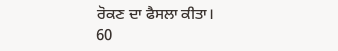ਰੋਕਣ ਦਾ ਫੈਸਲਾ ਕੀਤਾ।
60